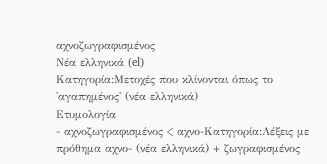αχνοζωγραφισμένος
Νέα ελληνικά (el)
Κατηγορία:Μετοχές που κλίνονται όπως το 'αγαπημένος' (νέα ελληνικά)
Ετυμολογία
- αχνοζωγραφισμένος < αχνο-Κατηγορία:Λέξεις με πρόθημα αχνο- (νέα ελληνικά) + ζωγραφισμένος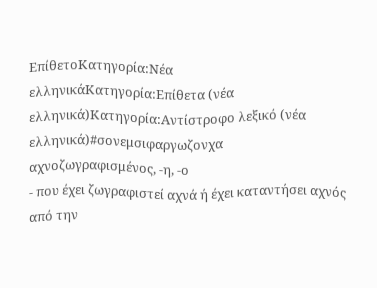ΕπίθετοΚατηγορία:Νέα ελληνικάΚατηγορία:Επίθετα (νέα ελληνικά)Κατηγορία:Αντίστροφο λεξικό (νέα ελληνικά)#σονεμσιφαργωζονχα
αχνοζωγραφισμένος, -η, -ο
- που έχει ζωγραφιστεί αχνά ή έχει καταντήσει αχνός από την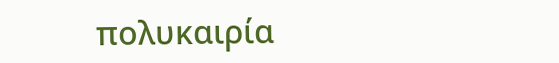πολυκαιρία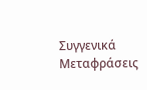Συγγενικά
Μεταφράσεις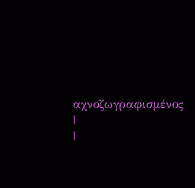αχνοζωγραφισμένος
|
|